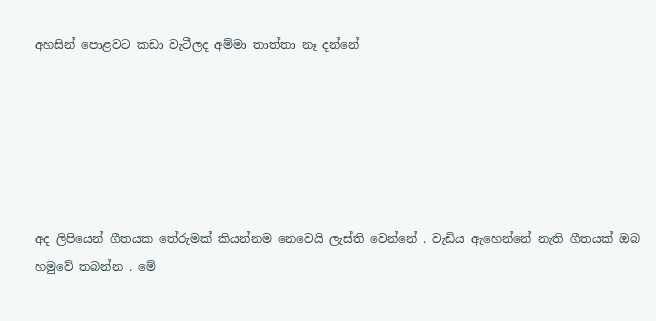අහසින් පොළවට කඩා වැටීලද අම්මා තාත්තා නෑ දන්නේ






අද ලිපියෙන් ගීතයක තේරුමක් කියන්නම නෙවෙයි ලැස්ති වෙන්නේ . වැඩිය ඇහෙන්නේ නැති ගීතයක් ඔබ හමුවේ තබන්න . මේ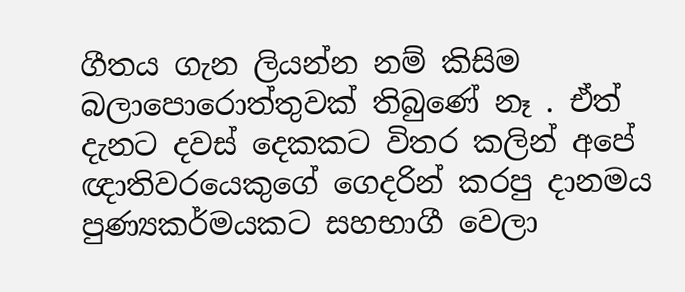ගීතය ගැන ලියන්න නම් කිසිම බලාපොරොත්තුවක් තිබුණේ නෑ . ඒත් දැනට දවස් දෙකකට විතර කලින් අපේ ඥාතිවරයෙකුගේ ගෙදරින් කරපු දානමය පුණ්‍යකර්මයකට සහභාගී වෙලා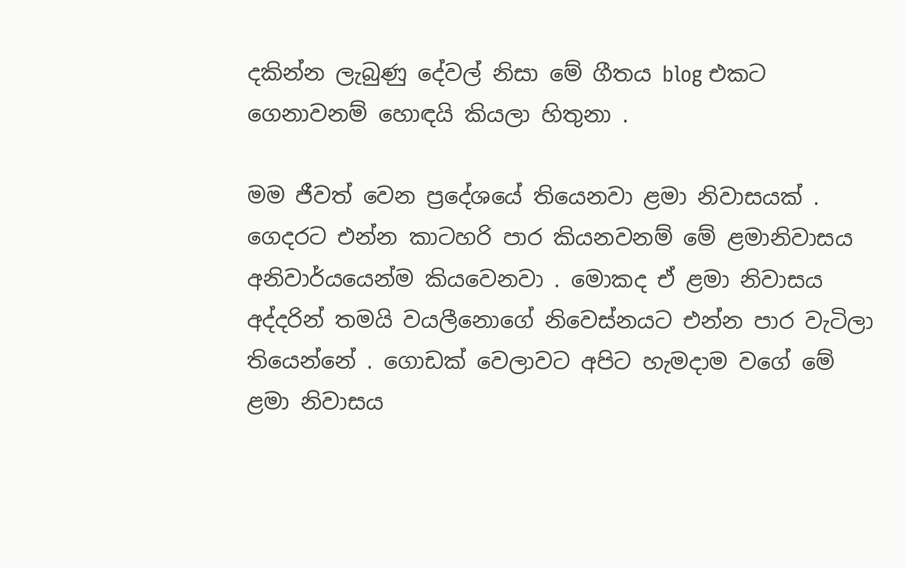දකින්න ලැබුණු දේවල් නිසා මේ ගීතය blog එකට ගෙනාවනම් හොඳයි කියලා හිතුනා .

මම ජීවත් වෙන ප්‍රදේශයේ තියෙනවා ළමා නිවාසයක් . ගෙදරට එන්න කාටහරි පාර කියනවනම් මේ ළමානිවාසය අනිවාර්යයෙන්ම කියවෙනවා . මොකද ඒ ළමා නිවාසය අද්දරින් තමයි වයලීනොගේ නිවෙස්නයට එන්න පාර වැටිලා තියෙන්නේ . ගොඩක් වෙලාවට අපිට හැමදාම වගේ මේ ළමා නිවාසය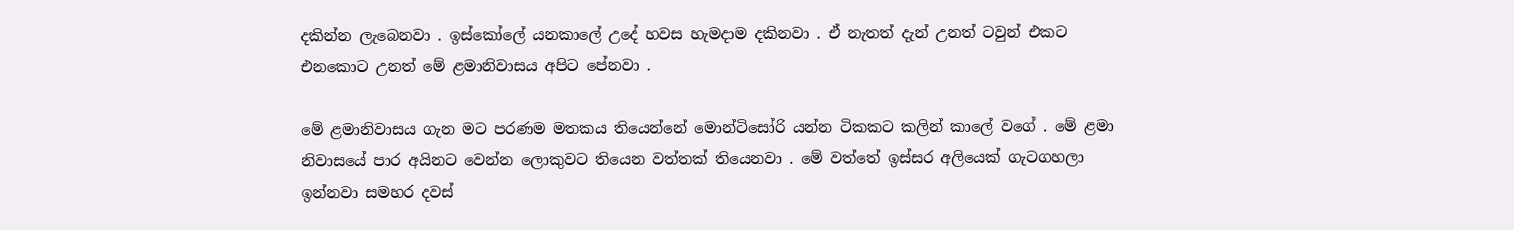දකින්න ලැබෙනවා . ඉස්කෝලේ යනකාලේ උදේ හවස හැමදාම දකිනවා . ඒ නැතත් දැන් උනත් ටවුන් එකට එනකොට උනත් මේ ළමානිවාසය අපිට පේනවා .

මේ ළමානිවාසය ගැන මට පරණම මතකය තියෙන්නේ මොන්ටිසෝරි යන්න ටිකකට කලින් කාලේ වගේ . මේ ළමා නිවාසයේ පාර අයිනට වෙන්න ලොකුවට තියෙන වත්තක් තියෙනවා . මේ වත්තේ ඉස්සර අලියෙක් ගැටගහලා ඉන්නවා සමහර දවස්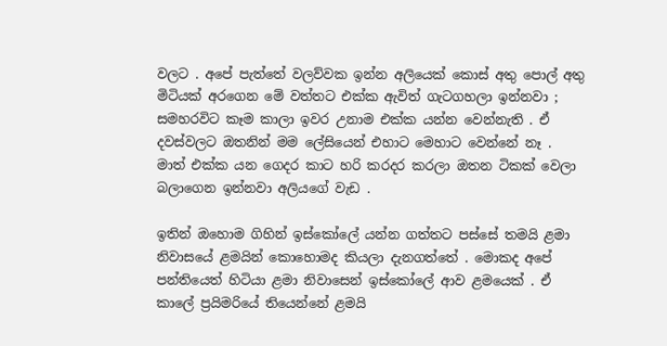වලට . අපේ පැත්තේ වලව්වක ඉන්න අලියෙක් කොස් අතු පොල් අතු මිටියක් අරගෙන මේ වත්තට එක්ක ඇවිත් ගැටගහලා ඉන්නවා ; සමහරවිට කෑම කාලා ඉවර උනාම එක්ක යන්න වෙන්නැති . ඒ දවස්වලට ඔතනින් මම ලේසියෙන් එහාට මෙහාට වෙන්නේ නෑ . මාත් එක්ක යන ගෙදර කාට හරි කරදර කරලා ඔතන ටිකක් වෙලා බලාගෙන ඉන්නවා අලියගේ වැඩ .

ඉතින් ඔහොම ගිහින් ඉස්කෝලේ යන්න ගත්තට පස්සේ තමයි ළමා නිවාසයේ ළමයින් කොහොමද කියලා දැනගත්තේ . මොකද අපේ පන්තියෙත් හිටියා ළමා නිවාසෙන් ඉස්කෝලේ ආව ළමයෙක් . ඒ කාලේ ප්‍රයිමරියේ තියෙන්නේ ළමයි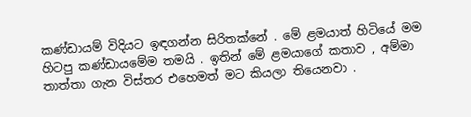කණ්ඩායම් විදියට ඉඳගන්න සිරිතක්නේ . මේ ළමයාත් හිටියේ මම හිටපු කණ්ඩායමේම තමයි . ඉතින් මේ ළමයාගේ කතාව , අම්මා තාත්තා ගැන විස්තර එහෙමත් මට කියලා තියෙනවා .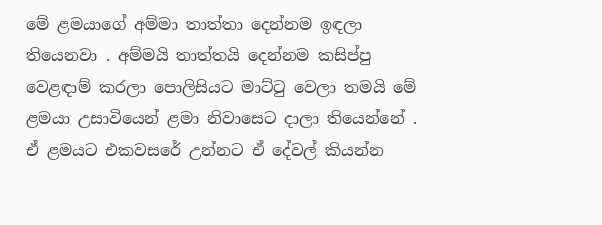මේ ළමයාගේ අම්මා තාත්තා දෙන්නම ඉඳලා තියෙනවා . අම්මයි තාත්තයි දෙන්නම කසිප්පු වෙළඳාම් කරලා පොලිසියට මාට්ටු වෙලා තමයි මේ ළමයා උසාවියෙන් ළමා නිවාසෙට දාලා තියෙන්නේ . ඒ ළමයට එකවසරේ උන්නට ඒ දේවල් කියන්න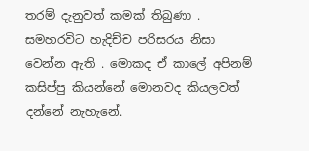තරම් දැනුවත් කමක් තිබුණා . සමහරවිට හැදිච්ච පරිසරය නිසා වෙන්න ඇති . මොකද ඒ කාලේ අපිනම් කසිප්පු කියන්නේ මොනවද කියලවත් දන්නේ නැහැනේ.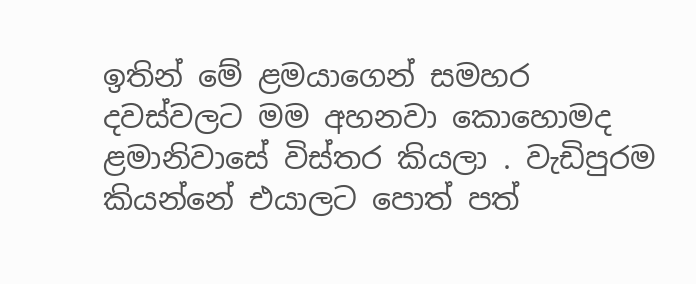ඉතින් මේ ළමයාගෙන් සමහර දවස්වලට මම අහනවා කොහොමද ළමානිවාසේ විස්තර කියලා . වැඩිපුරම කියන්නේ එයාලට පොත් පත්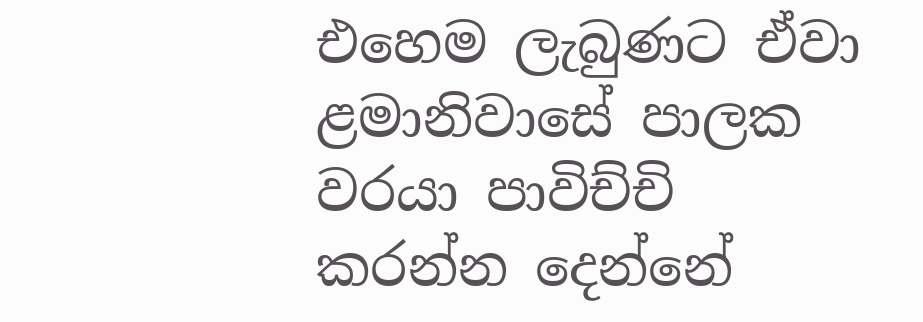එහෙම ලැබුණට ඒවා ළමානිවාසේ පාලක වරයා පාවිච්චි කරන්න දෙන්නේ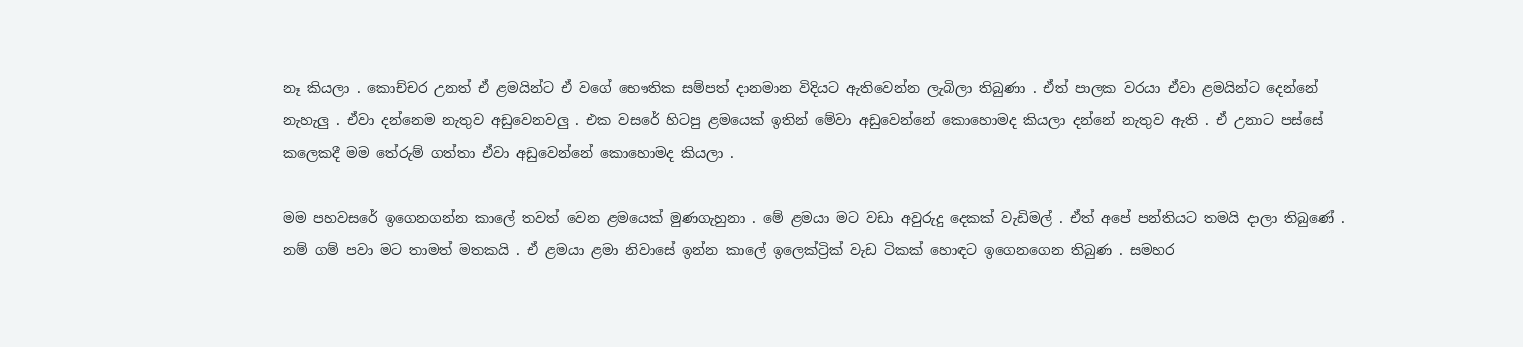නෑ කියලා . කොච්චර උනත් ඒ ළමයින්ට ඒ වගේ භෞතික සම්පත් දානමාන විදියට ඇතිවෙන්න ලැබිලා තිබුණා . ඒත් පාලක වරයා ඒවා ළමයින්ට දෙන්නේ නැහැලු . ඒවා දන්නෙම නැතුව අඩුවෙනවලු . එක වසරේ හිටපු ළමයෙක් ඉතින් මේවා අඩුවෙන්නේ කොහොමද කියලා දන්නේ නැතුව ඇති . ඒ උනාට පස්සේ කලෙකදී මම තේරුම් ගත්තා ඒවා අඩුවෙන්නේ කොහොමද කියලා .

මම පහවසරේ ඉගෙනගන්න කාලේ තවත් වෙන ළමයෙක් මුණගැහුනා . මේ ළමයා මට වඩා අවුරුදු දෙකක් වැඩිමල් . ඒත් අපේ පන්තියට තමයි දාලා තිබුණේ . නම් ගම් පවා මට තාමත් මතකයි . ඒ ළමයා ළමා නිවාසේ ඉන්න කාලේ ඉලෙක්ට්‍රික් වැඩ ටිකක් හොඳට ඉගෙනගෙන තිබුණ . සමහර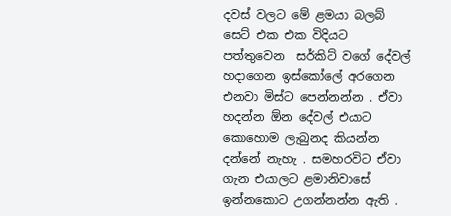දවස් වලට මේ ළමයා බලබ් සෙට් එක එක විදියට පත්තුවෙන  සර්කිට් වගේ දේවල් හදාගෙන ඉස්කෝලේ අරගෙන එනවා මිස්ට පෙන්නන්න . ඒවා හදන්න ඕන දේවල් එයාට කොහොම ලැබුනද කියන්න දන්නේ නැහැ . සමහරවිට ඒවා ගැන එයාලට ළමානිවාසේ ඉන්නකොට උගන්නන්න ඇති .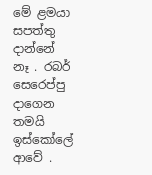මේ ළමයා සපත්තු දාන්නේ නෑ . රබර් සෙරෙප්පු දාගෙන තමයි ඉස්කෝලේ ආවේ .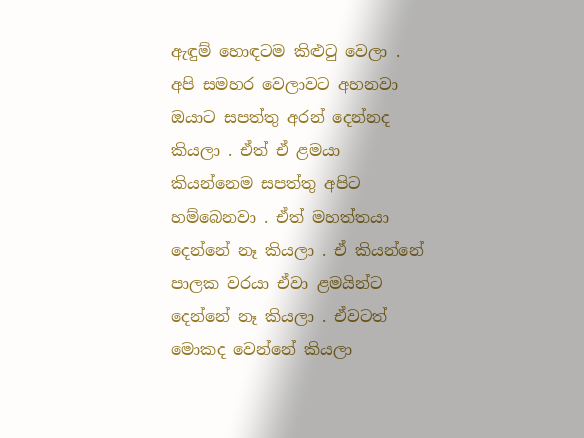ඇඳුම් හොඳටම කිළුටු වෙලා . අපි සමහර වෙලාවට අහනවා ඔයාට සපත්තු අරන් දෙන්නද කියලා . ඒත් ඒ ළමයා කියන්නෙම සපත්තු අපිට හම්බෙනවා . ඒත් මහත්තයා දෙන්නේ නෑ කියලා . ඒ කියන්නේ පාලක වරයා ඒවා ළමයින්ට දෙන්නේ නෑ කියලා . ඒවටත් මොකද වෙන්නේ කියලා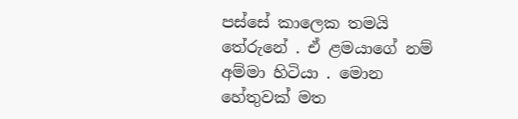පස්සේ කාලෙක තමයි තේරුනේ . ඒ ළමයාගේ නම් අම්මා හිටියා . මොන හේතුවක් මත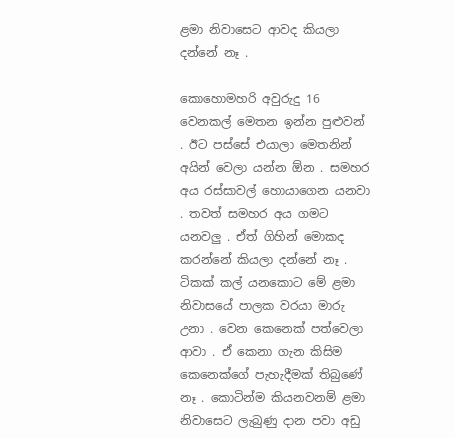ළමා නිවාසෙට ආවද කියලා දන්නේ නෑ .

කොහොමහරි අවුරුදු 16 වෙනකල් මෙතන ඉන්න පුළුවන් . ඊට පස්සේ එයාලා මෙතනින් අයින් වෙලා යන්න ඕන . සමහර අය රස්සාවල් හොයාගෙන යනවා . තවත් සමහර අය ගමට යනවලු . ඒත් ගිහින් මොකද කරන්නේ කියලා දන්නේ නෑ . ටිකක් කල් යනකොට මේ ළමා නිවාසයේ පාලක වරයා මාරු උනා . වෙන කෙනෙක් පත්වෙලා ආවා . ඒ කෙනා ගැන කිසිම කෙනෙක්ගේ පැහැදීමක් තිබුණේ නෑ . කොටින්ම කියනවනම් ළමා නිවාසෙට ලැබුණු දාන පවා අඩු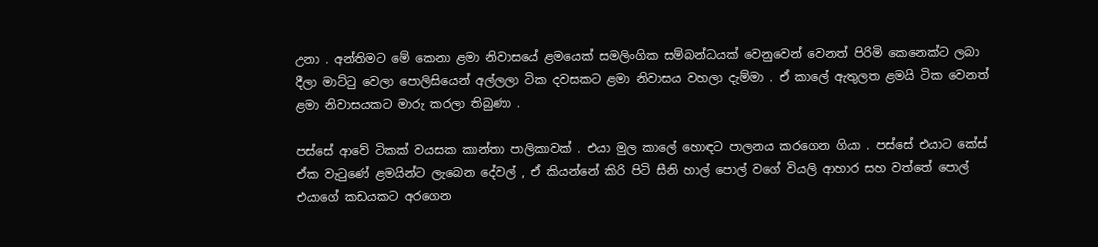උනා . අන්තිමට මේ කෙනා ළමා නිවාසයේ ළමයෙක් සමලිංගික සම්බන්ධයක් වෙනුවෙන් වෙනත් පිරිමි කෙනෙක්ට ලබා දීලා මාට්ටු වෙලා පොලිසියෙන් අල්ලලා ටික දවසකට ළමා නිවාසය වහලා දැම්මා . ඒ කාලේ ඇතුලත ළමයි ටික වෙනත් ළමා නිවාසයකට මාරු කරලා තිබුණා .

පස්සේ ආවේ ටිකක් වයසක කාන්තා පාලිකාවක් . එයා මුල කාලේ හොඳට පාලනය කරගෙන ගියා . පස්සේ එයාට කේස් ඒක වැටුණේ ළමයින්ට ලැබෙන දේවල් , ඒ කියන්නේ කිරි පිටි සීනි හාල් පොල් වගේ වියලි ආහාර සහ වත්තේ පොල් එයාගේ කඩයකට අරගෙන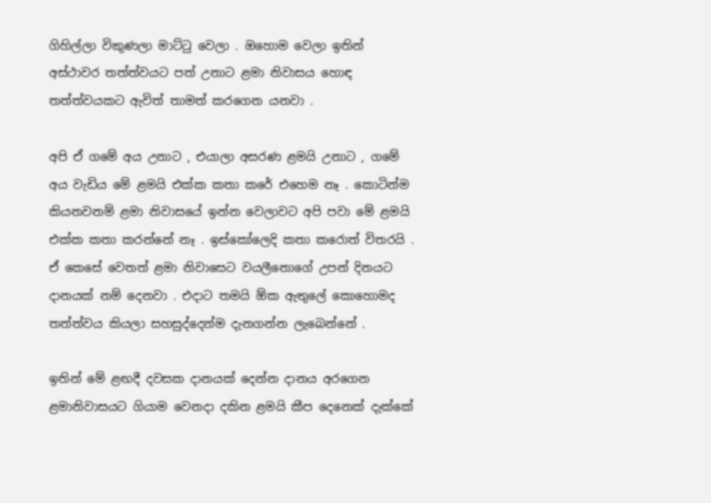ගිහිල්ලා විකුණලා මාට්ටු වෙලා . ඔහොම වෙලා ඉතින් අස්ථාවර තත්ත්වයට පත් උනාට ළමා නිවාසය හොඳ තත්ත්වයකට ඇවිත් තාමත් කරගෙන යනවා .

අපි ඒ ගමේ අය උනාට , එයාලා අසරණ ළමයි උනාට , ගමේ අය වැඩිය මේ ළමයි එක්ක කතා කරේ එහෙම නෑ . කොටින්ම කියනවනම් ළමා නිවාසයේ ඉන්න වෙලාවට අපි පවා මේ ළමයි එක්ක කතා කරන්නේ නෑ . ඉස්කෝලෙදි කතා කරොත් විතරයි . ඒ කෙසේ වෙතත් ළමා නිවාසෙට වයලීනොගේ උපන් දිනයට දානයක් නම් දෙනවා . එදාට තමයි ඕක ඇතුලේ කොහොමද තත්ත්වය කියලා සහසුද්දෙන්ම දැනගන්න ලැබෙන්නේ .

ඉතින් මේ ළඟදී දවසක දානයක් දෙන්න දානය අරගෙන ළමානිවාසයට ගියාම වෙනදා දකින ළමයි කීප දෙනෙක් දැක්කේ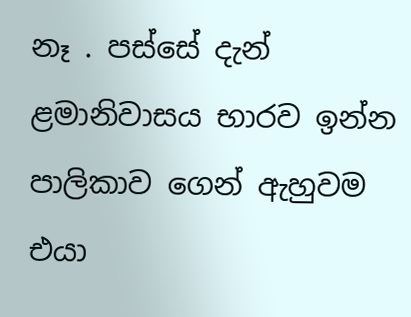නෑ . පස්සේ දැන් ළමානිවාසය භාරව ඉන්න පාලිකාව ගෙන් ඇහුවම එයා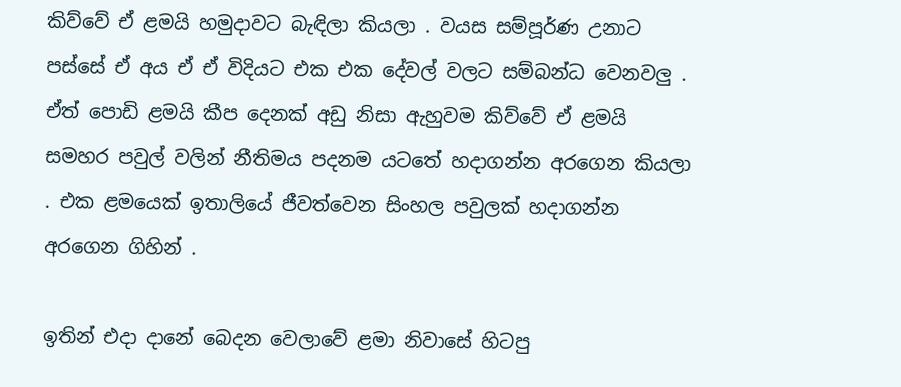කිව්වේ ඒ ළමයි හමුදාවට බැඳිලා කියලා . වයස සම්පූර්ණ උනාට පස්සේ ඒ අය ඒ ඒ විදියට එක එක දේවල් වලට සම්බන්ධ වෙනවලු . ඒත් පොඩි ළමයි කීප දෙනක් අඩු නිසා ඇහුවම කිව්වේ ඒ ළමයි සමහර පවුල් වලින් නීතිමය පදනම යටතේ හදාගන්න අරගෙන කියලා . එක ළමයෙක් ඉතාලියේ ජීවත්වෙන සිංහල පවුලක් හදාගන්න අරගෙන ගිහින් .

ඉතින් එදා දානේ බෙදන වෙලාවේ ළමා නිවාසේ හිටපු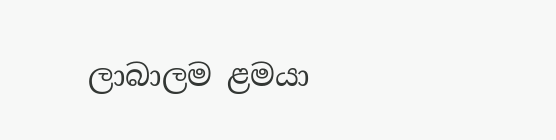ලාබාලම ළමයා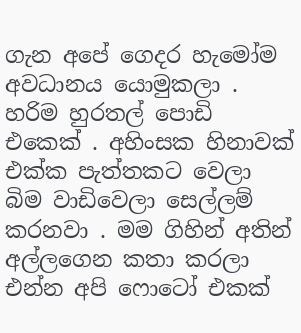ගැන අපේ ගෙදර හැමෝම අවධානය යොමුකලා . හරිම හුරතල් පොඩි එකෙක් . අහිංසක හිනාවක් එක්ක පැත්තකට වෙලා බිම වාඩිවෙලා සෙල්ලම් කරනවා . මම ගිහින් අතින් අල්ලගෙන කතා කරලා එන්න අපි ෆොටෝ එකක්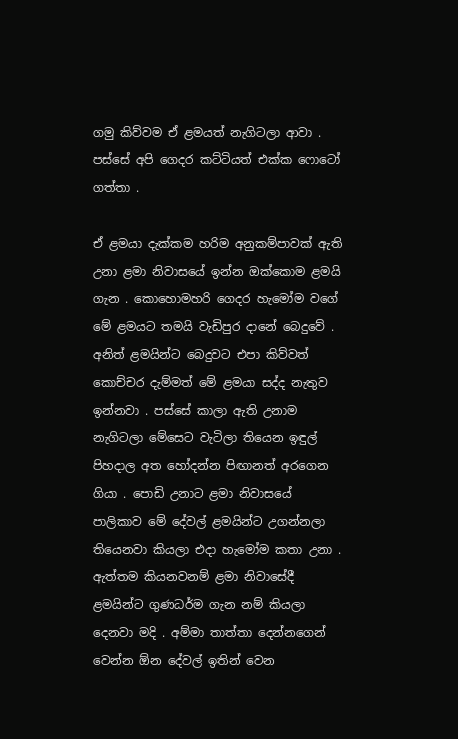ගමු කිව්වම ඒ ළමයත් නැගිටලා ආවා . පස්සේ අපි ගෙදර කට්ටියත් එක්ක ෆොටෝ ගත්තා .

ඒ ළමයා දැක්කම හරිම අනුකම්පාවක් ඇති උනා ළමා නිවාසයේ ඉන්න ඔක්කොම ළමයි ගැන . කොහොමහරි ගෙදර හැමෝම වගේ මේ ළමයට තමයි වැඩිපුර දානේ බෙදුවේ . අනිත් ළමයින්ට බෙදුවට එපා කිව්වත් කොච්චර දැම්මත් මේ ළමයා සද්ද නැතුව ඉන්නවා . පස්සේ කාලා ඇති උනාම නැගිටලා මේසෙට වැටිලා තියෙන ඉඳුල් පිහදාල අත හෝදන්න පිඟානත් අරගෙන ගියා . පොඩි උනාට ළමා නිවාසයේ පාලිකාව මේ දේවල් ළමයින්ට උගන්නලා තියෙනවා කියලා එදා හැමෝම කතා උනා . ඇත්තම කියනවනම් ළමා නිවාසේදී ළමයින්ට ගුණධර්ම ගැන නම් කියලා දෙනවා මදි . අම්මා තාත්තා දෙන්නගෙන් වෙන්න ඕන දේවල් ඉතින් වෙන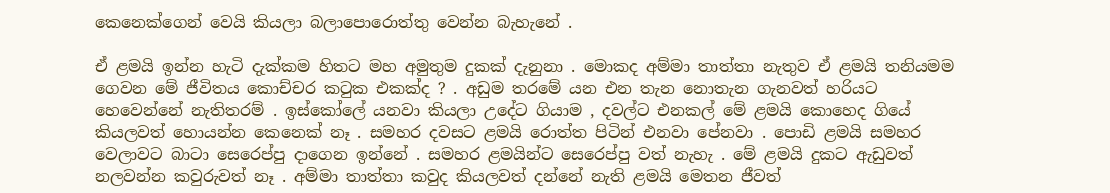කෙනෙක්ගෙන් වෙයි කියලා බලාපොරොත්තු වෙන්න බැහැනේ .

ඒ ළමයි ඉන්න හැටි දැක්කම හිතට මහ අමුතුම දුකක් දැනුනා . මොකද අම්මා තාත්තා නැතුව ඒ ළමයි තනියමම ගෙවන මේ ජීවිතය කොච්චර කටුක එකක්ද ? . අඩුම තරමේ යන එන තැන නොතැන ගැනවත් හරියට හෙවෙන්නේ නැතිතරම් . ඉස්කෝලේ යනවා කියලා උදේට ගියාම , දවල්ට එනකල් මේ ළමයි කොහෙද ගියේ කියලවත් හොයන්න කෙනෙක් නෑ . සමහර දවසට ළමයි රොත්ත පිටින් එනවා පේනවා . පොඩි ළමයි සමහර වෙලාවට බාටා සෙරෙප්පු දාගෙන ඉන්නේ . සමහර ළමයින්ට සෙරෙප්පු වත් නැහැ . මේ ළමයි දුකට ඇඩුවත් නලවන්න කවුරුවත් නෑ . අම්මා තාත්තා කවුද කියලවත් දන්නේ නැති ළමයි මෙතන ජීවත්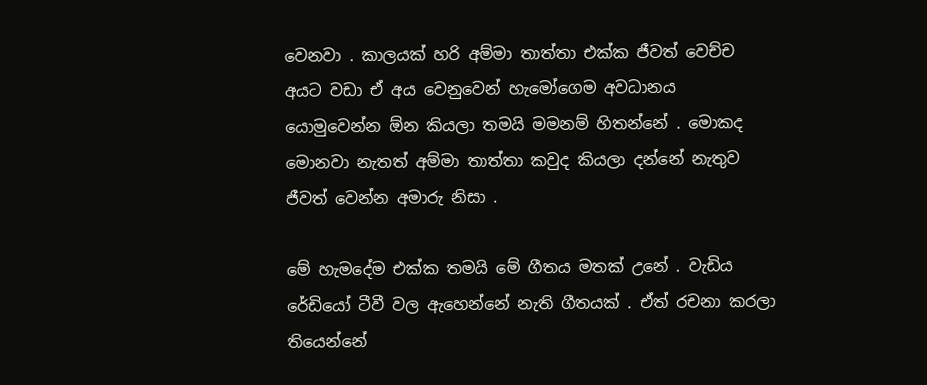වෙනවා . කාලයක් හරි අම්මා තාත්තා එක්ක ජීවත් වෙච්ච අයට වඩා ඒ අය වෙනුවෙන් හැමෝගෙම අවධානය යොමුවෙන්න ඕන කියලා තමයි මමනම් හිතන්නේ . මොකද මොනවා නැතත් අම්මා තාත්තා කවුද කියලා දන්නේ නැතුව ජීවත් වෙන්න අමාරු නිසා .

මේ හැමදේම එක්ක තමයි මේ ගීතය මතක් උනේ . වැඩිය රේඩියෝ ටීවී වල ඇහෙන්නේ නැති ගීතයක් . ඒත් රචනා කරලා තියෙන්නේ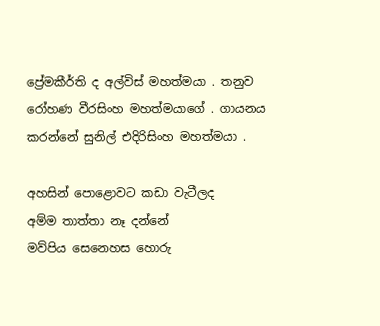ප්‍රේමකීර්ති ද අල්විස් මහත්මයා . තනුව රෝහණ වීරසිංහ මහත්මයාගේ . ගායනය කරන්නේ සුනිල් එදිරිසිංහ මහත්මයා .

අහසින් පොළොවට කඩා වැටීලද
අම්ම තාත්තා නෑ දන්නේ
මව්පිය සෙනෙහස හොරු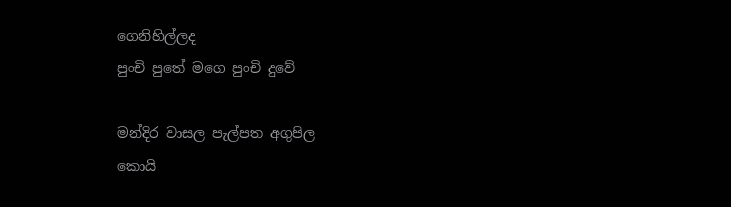ගෙනිහිල්ලද
පුංචි පුතේ මගෙ පුංචි දුවේ

මන්දිර වාසල පැල්පත අගුපිල
කොයි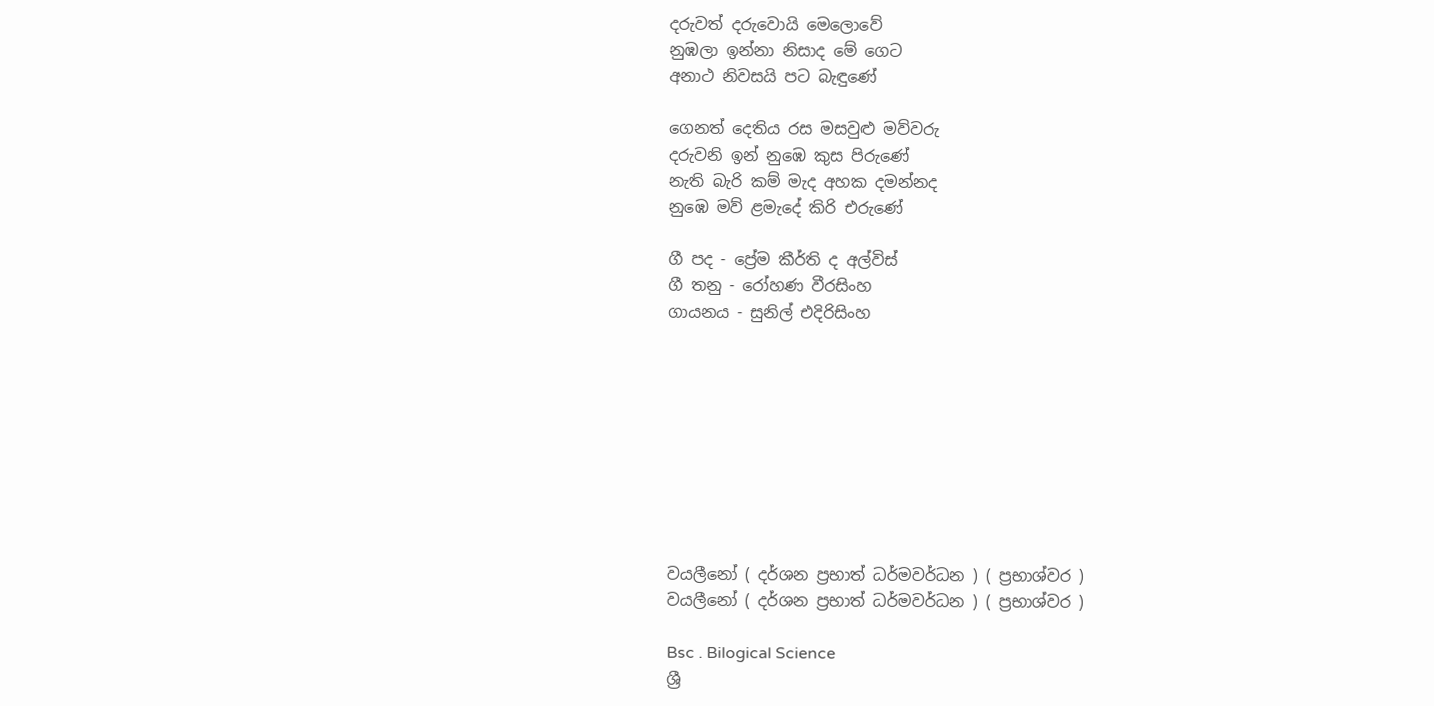දරුවත් දරුවොයි මෙලොවේ
නුඹලා ඉන්නා නිසාද මේ ගෙට
අනාථ නිවසයි පට බැඳුණේ

ගෙනත් දෙතිය රස මසවුළු මව්වරු
දරුවනි ඉන් නුඹෙ කුස පිරුණේ
නැති බැරි කම් මැද අහක දමන්නද
නුඹෙ මව් ළමැදේ කිරි එරුණේ

ගී පද - ප්‍රේම කීර්ති ද අල්විස්
ගී තනු - රෝහණ වීරසිංහ
ගායනය - සුනිල් එදිරිසිංහ









වයලීනෝ ( දර්ශන ප්‍රභාත් ධර්මවර්ධන ) ( ප්‍රභාශ්වර )
වයලීනෝ ( දර්ශන ප්‍රභාත් ධර්මවර්ධන ) ( ප්‍රභාශ්වර )

Bsc . Bilogical Science
ශ්‍රී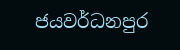ජයවර්ධනපුර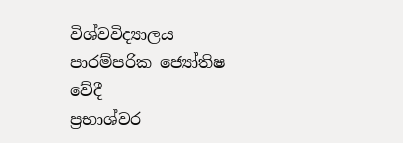විශ්වවිද්‍යාලය
පාරම්පරික ජ්‍යෝතිෂ වේදී
ප්‍රභාශ්වර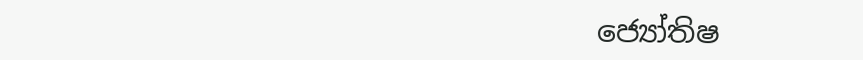ජ්‍යෝතිෂ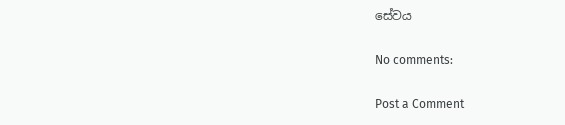සේවය

No comments:

Post a Comment